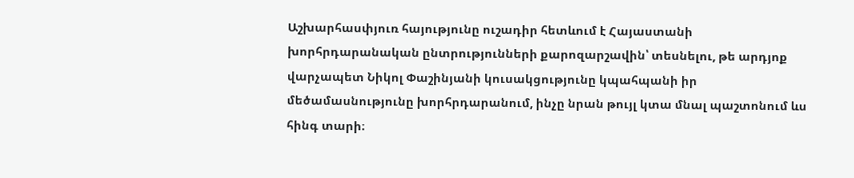Աշխարհասփյուռ հայությունը ուշադիր հետևում է Հայաստանի խորհրդարանական ընտրությունների քարոզարշավին՝ տեսնելու, թե արդյոք վարչապետ Նիկոլ Փաշինյանի կուսակցությունը կպահպանի իր մեծամասնությունը խորհրդարանում, ինչը նրան թույլ կտա մնալ պաշտոնում ևս հինգ տարի։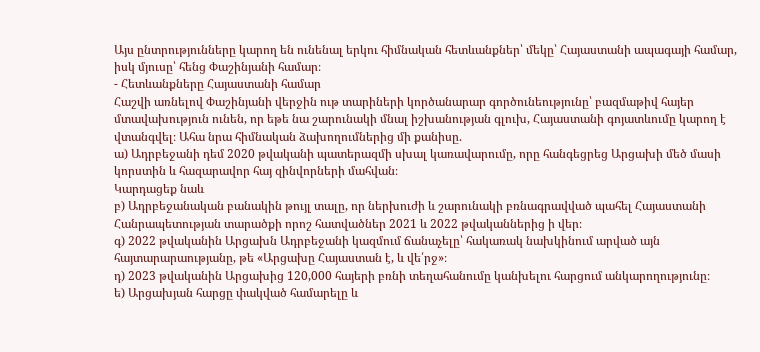Այս ընտրությունները կարող են ունենալ երկու հիմնական հետևանքներ՝ մեկը՝ Հայաստանի ապագայի համար, իսկ մյուսը՝ հենց Փաշինյանի համար։
- Հետևանքները Հայաստանի համար
Հաշվի առնելով Փաշինյանի վերջին ութ տարիների կործանարար գործունեությունը՝ բազմաթիվ հայեր մտավախություն ունեն, որ եթե նա շարունակի մնալ իշխանության գլուխ, Հայաստանի գոյատևումը կարող է վտանգվել։ Ահա նրա հիմնական ձախողումներից մի քանիսը.
ա) Ադրբեջանի դեմ 2020 թվականի պատերազմի սխալ կառավարումը, որը հանգեցրեց Արցախի մեծ մասի կորստին և հազարավոր հայ զինվորների մահվան։
Կարդացեք նաև
բ) Ադրբեջանական բանակին թույլ տալը, որ ներխուժի և շարունակի բռնագրավված պահել Հայաստանի Հանրապետության տարածքի որոշ հատվածներ 2021 և 2022 թվականներից ի վեր։
գ) 2022 թվականին Արցախն Ադրբեջանի կազմում ճանաչելը՝ հակառակ նախկինում արված այն հայտարարաությանը, թե «Արցախը Հայաստան է, և վե՛րջ»։
դ) 2023 թվականին Արցախից 120,000 հայերի բռնի տեղահանումը կանխելու հարցում անկարողությունը։
ե) Արցախյան հարցը փակված համարելը և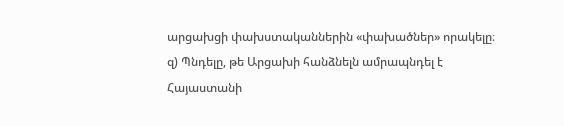արցախցի փախստականներին «փախածներ» որակելը։
զ) Պնդելը, թե Արցախի հանձնելն ամրապնդել է Հայաստանի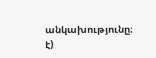անկախությունը։
է)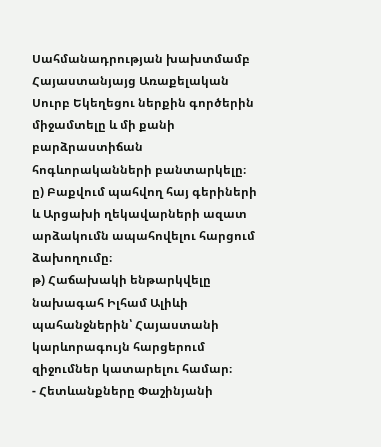Սահմանադրության խախտմամբ Հայաստանյայց Առաքելական Սուրբ Եկեղեցու ներքին գործերին միջամտելը և մի քանի բարձրաստիճան հոգևորականների բանտարկելը։
ը) Բաքվում պահվող հայ գերիների և Արցախի ղեկավարների ազատ արձակումն ապահովելու հարցում ձախողումը։
թ) Հաճախակի ենթարկվելը նախագահ Իլհամ Ալիևի պահանջներին՝ Հայաստանի կարևորագույն հարցերում զիջումներ կատարելու համար։
- Հետևանքները Փաշինյանի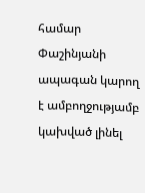համար
Փաշինյանի ապագան կարող է ամբողջությամբ կախված լինել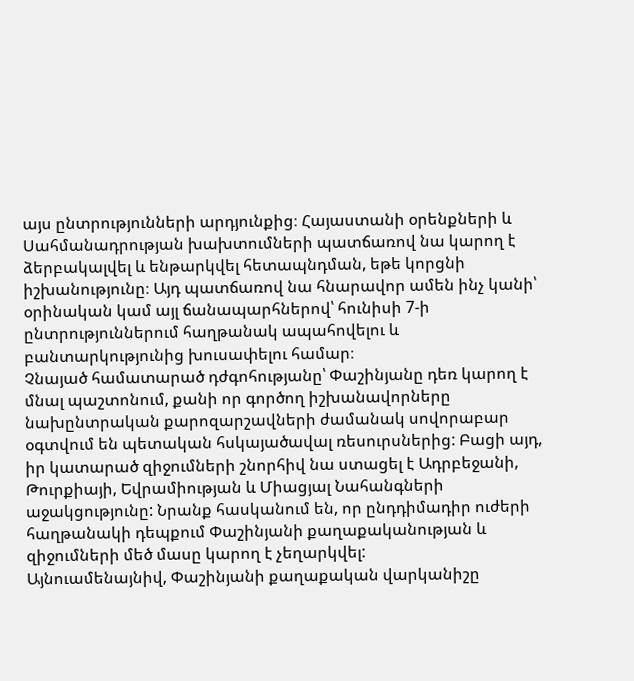այս ընտրությունների արդյունքից։ Հայաստանի օրենքների և Սահմանադրության խախտումների պատճառով նա կարող է ձերբակալվել և ենթարկվել հետապնդման, եթե կորցնի իշխանությունը։ Այդ պատճառով նա հնարավոր ամեն ինչ կանի՝ օրինական կամ այլ ճանապարհներով՝ հունիսի 7-ի ընտրություններում հաղթանակ ապահովելու և բանտարկությունից խուսափելու համար։
Չնայած համատարած դժգոհությանը՝ Փաշինյանը դեռ կարող է մնալ պաշտոնում, քանի որ գործող իշխանավորները նախընտրական քարոզարշավների ժամանակ սովորաբար օգտվում են պետական հսկայածավալ ռեսուրսներից: Բացի այդ, իր կատարած զիջումների շնորհիվ նա ստացել է Ադրբեջանի, Թուրքիայի, Եվրամիության և Միացյալ Նահանգների աջակցությունը: Նրանք հասկանում են, որ ընդդիմադիր ուժերի հաղթանակի դեպքում Փաշինյանի քաղաքականության և զիջումների մեծ մասը կարող է չեղարկվել:
Այնուամենայնիվ, Փաշինյանի քաղաքական վարկանիշը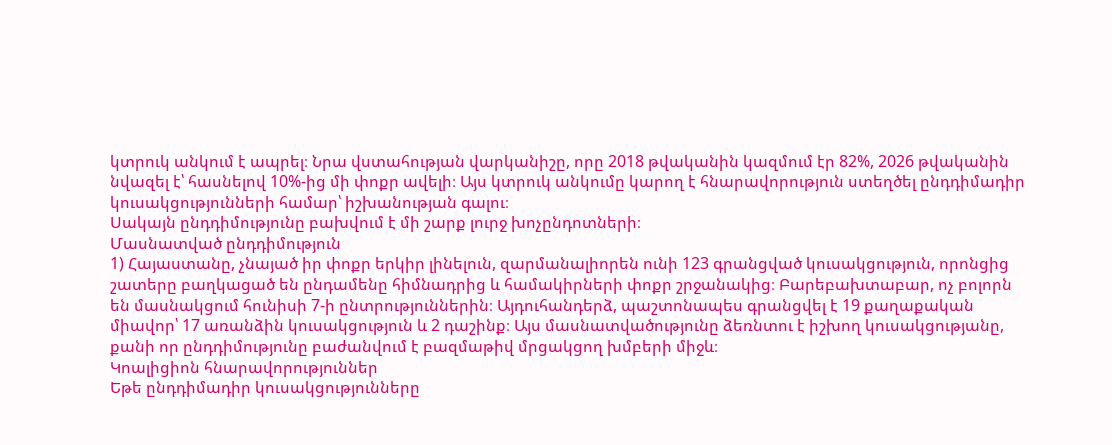կտրուկ անկում է ապրել։ Նրա վստահության վարկանիշը, որը 2018 թվականին կազմում էր 82%, 2026 թվականին նվազել է՝ հասնելով 10%-ից մի փոքր ավելի։ Այս կտրուկ անկումը կարող է հնարավորություն ստեղծել ընդդիմադիր կուսակցությունների համար՝ իշխանության գալու։
Սակայն ընդդիմությունը բախվում է մի շարք լուրջ խոչընդոտների։
Մասնատված ընդդիմություն
1) Հայաստանը, չնայած իր փոքր երկիր լինելուն, զարմանալիորեն ունի 123 գրանցված կուսակցություն, որոնցից շատերը բաղկացած են ընդամենը հիմնադրից և համակիրների փոքր շրջանակից։ Բարեբախտաբար, ոչ բոլորն են մասնակցում հունիսի 7-ի ընտրություններին։ Այդուհանդերձ, պաշտոնապես գրանցվել է 19 քաղաքական միավոր՝ 17 առանձին կուսակցություն և 2 դաշինք։ Այս մասնատվածությունը ձեռնտու է իշխող կուսակցությանը, քանի որ ընդդիմությունը բաժանվում է բազմաթիվ մրցակցող խմբերի միջև։
Կոալիցիոն հնարավորություններ
Եթե ընդդիմադիր կուսակցությունները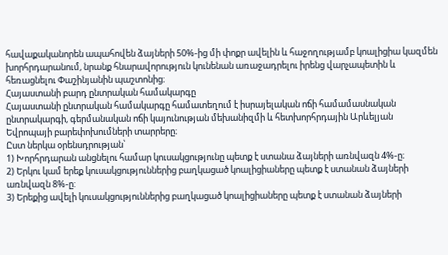հավաքականորեն ապահովեն ձայների 50%-ից մի փոքր ավելին և հաջողությամբ կոալիցիա կազմեն խորհրդարանում, նրանք հնարավորություն կունենան առաջադրելու իրենց վարչապետին և հեռացնելու Փաշինյանին պաշտոնից։
Հայաստանի բարդ ընտրական համակարգը
Հայաստանի ընտրական համակարգը համատեղում է իսրայելական ոճի համամասնական ընտրակարգի, գերմանական ոճի կայունության մեխանիզմի և հետխորհրդային Արևելյան Եվրոպայի բարեփոխումների տարրերը։
Ըստ ներկա օրենսդրության՝
1) Խորհրդարան անցնելու համար կուսակցությունը պետք է ստանա ձայների առնվազն 4%-ը։
2) Երկու կամ երեք կուսակցություններից բաղկացած կոալիցիաները պետք է ստանան ձայների առնվազն 8%-ը:
3) Երեքից ավելի կուսակցություններից բաղկացած կոալիցիաները պետք է ստանան ձայների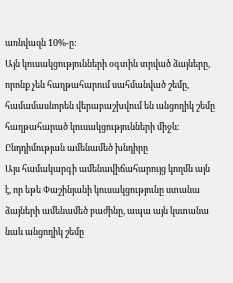առնվազն 10%-ը:
Այն կուսակցությունների օգտին տրված ձայները, որոնք չեն հաղթահարում սահմանված շեմը, համամասնորեն վերաբաշխվում են անցողիկ շեմը հաղթահարած կուսակցությունների միջև։
Ընդդիմության ամենամեծ խնդիրը
Այս համակարգի ամենավիճահարույց կողմն այն է, որ եթե Փաշինյանի կուսակցությունը ստանա ձայների ամենամեծ բաժինը, ապա այն կստանա նաև անցողիկ շեմը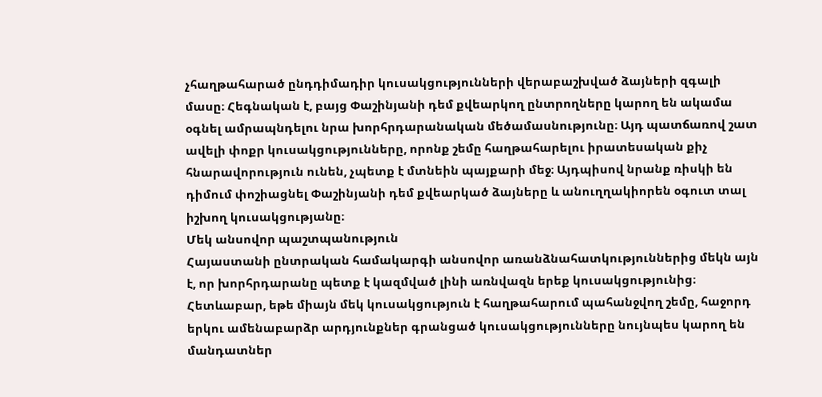չհաղթահարած ընդդիմադիր կուսակցությունների վերաբաշխված ձայների զգալի մասը։ Հեգնական է, բայց Փաշինյանի դեմ քվեարկող ընտրողները կարող են ակամա օգնել ամրապնդելու նրա խորհրդարանական մեծամասնությունը։ Այդ պատճառով շատ ավելի փոքր կուսակցությունները, որոնք շեմը հաղթահարելու իրատեսական քիչ հնարավորություն ունեն, չպետք է մտնեին պայքարի մեջ։ Այդպիսով նրանք ռիսկի են դիմում փոշիացնել Փաշինյանի դեմ քվեարկած ձայները և անուղղակիորեն օգուտ տալ իշխող կուսակցությանը։
Մեկ անսովոր պաշտպանություն
Հայաստանի ընտրական համակարգի անսովոր առանձնահատկություններից մեկն այն է, որ խորհրդարանը պետք է կազմված լինի առնվազն երեք կուսակցությունից։ Հետևաբար, եթե միայն մեկ կուսակցություն է հաղթահարում պահանջվող շեմը, հաջորդ երկու ամենաբարձր արդյունքներ գրանցած կուսակցությունները նույնպես կարող են մանդատներ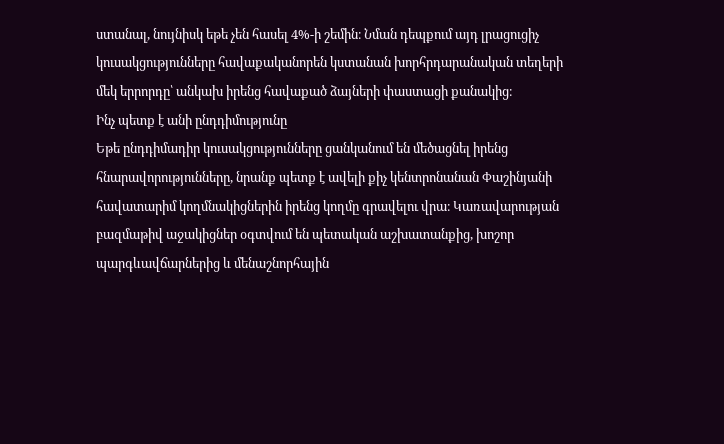ստանալ, նույնիսկ եթե չեն հասել 4%-ի շեմին։ Նման դեպքում այդ լրացուցիչ կուսակցությունները հավաքականորեն կստանան խորհրդարանական տեղերի մեկ երրորդը՝ անկախ իրենց հավաքած ձայների փաստացի քանակից։
Ինչ պետք է անի ընդդիմությունը
Եթե ընդդիմադիր կուսակցությունները ցանկանում են մեծացնել իրենց հնարավորությունները, նրանք պետք է ավելի քիչ կենտրոնանան Փաշինյանի հավատարիմ կողմնակիցներին իրենց կողմը գրավելու վրա։ Կառավարության բազմաթիվ աջակիցներ օգտվում են պետական աշխատանքից, խոշոր պարգևավճարներից և մենաշնորհային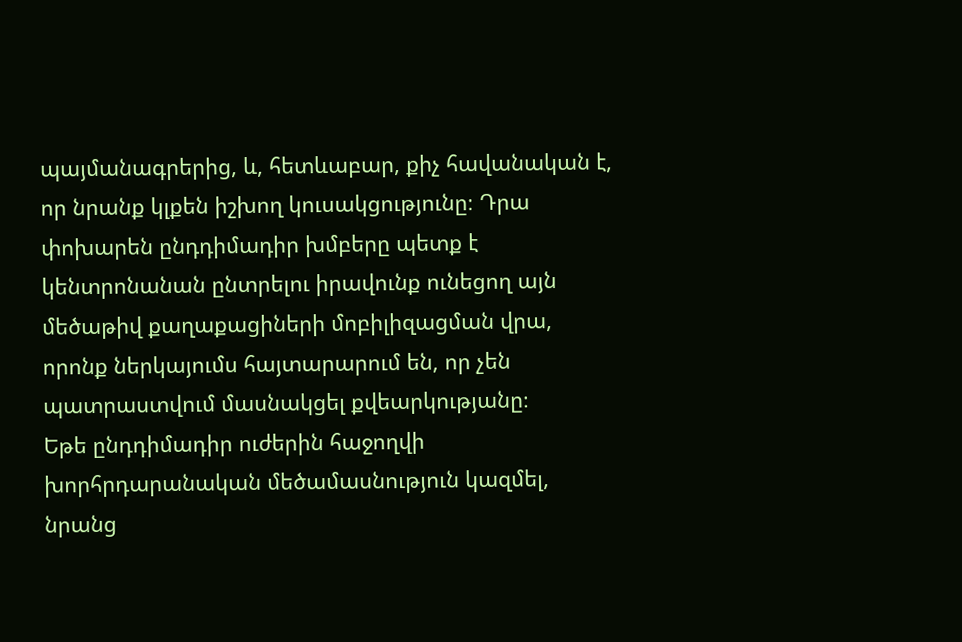պայմանագրերից, և, հետևաբար, քիչ հավանական է, որ նրանք կլքեն իշխող կուսակցությունը։ Դրա փոխարեն ընդդիմադիր խմբերը պետք է կենտրոնանան ընտրելու իրավունք ունեցող այն մեծաթիվ քաղաքացիների մոբիլիզացման վրա, որոնք ներկայումս հայտարարում են, որ չեն պատրաստվում մասնակցել քվեարկությանը։
Եթե ընդդիմադիր ուժերին հաջողվի խորհրդարանական մեծամասնություն կազմել, նրանց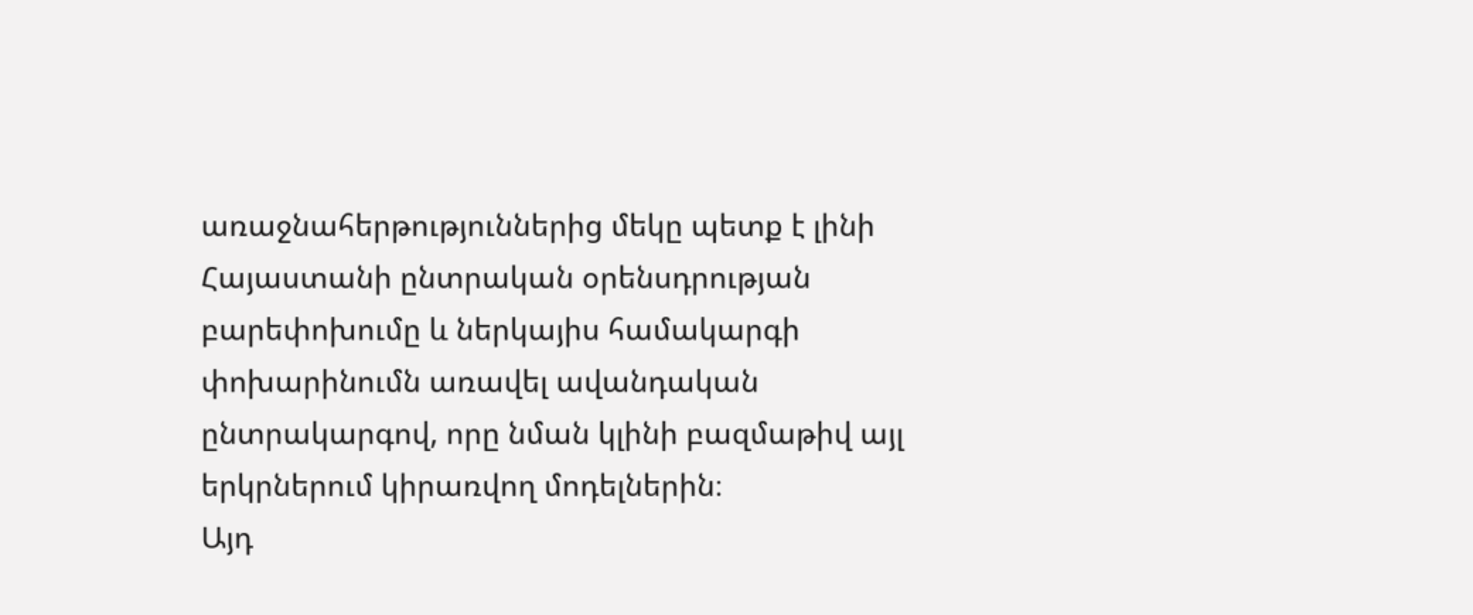առաջնահերթություններից մեկը պետք է լինի Հայաստանի ընտրական օրենսդրության բարեփոխումը և ներկայիս համակարգի փոխարինումն առավել ավանդական ընտրակարգով, որը նման կլինի բազմաթիվ այլ երկրներում կիրառվող մոդելներին։
Այդ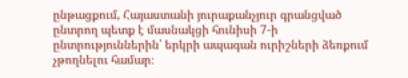ընթացքում, Հայաստանի յուրաքանչյուր գրանցված ընտրող պետք է մասնակցի հունիսի 7-ի ընտրություններին՝ երկրի ապագան ուրիշների ձեռքում չթողնելու համար։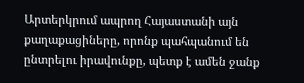Արտերկրում ապրող Հայաստանի այն քաղաքացիները, որոնք պահպանում են ընտրելու իրավունքը, պետք է ամեն ջանք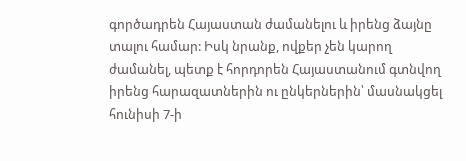գործադրեն Հայաստան ժամանելու և իրենց ձայնը տալու համար: Իսկ նրանք, ովքեր չեն կարող ժամանել, պետք է հորդորեն Հայաստանում գտնվող իրենց հարազատներին ու ընկերներին՝ մասնակցել հունիսի 7-ի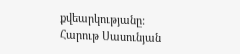քվեարկությանը:
Հարութ Սասունյան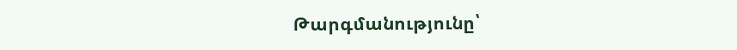Թարգմանությունը՝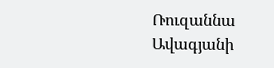Ռուզաննա Ավագյանի